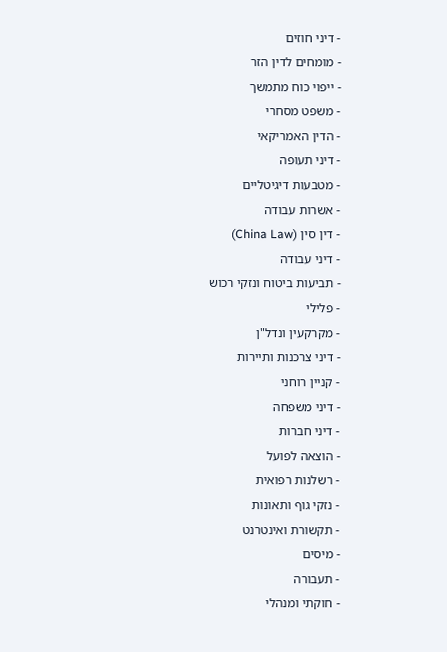- דיני חוזים
- מומחים לדין הזר
- ייפוי כוח מתמשך
- משפט מסחרי
- הדין האמריקאי
- דיני תעופה
- מטבעות דיגיטליים
- אשרות עבודה
- דין סין (China Law)
- דיני עבודה
- תביעות ביטוח ונזקי רכוש
- פלילי
- מקרקעין ונדל"ן
- דיני צרכנות ותיירות
- קניין רוחני
- דיני משפחה
- דיני חברות
- הוצאה לפועל
- רשלנות רפואית
- נזקי גוף ותאונות
- תקשורת ואינטרנט
- מיסים
- תעבורה
- חוקתי ומנהלי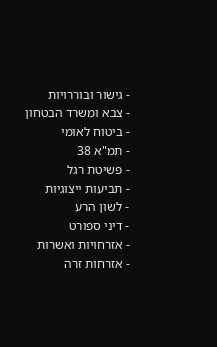- גישור ובוררויות
- צבא ומשרד הבטחון
- ביטוח לאומי
- תמ"א 38
- פשיטת רגל
- תביעות ייצוגיות
- לשון הרע
- דיני ספורט
- אזרחויות ואשרות
- אזרחות זרה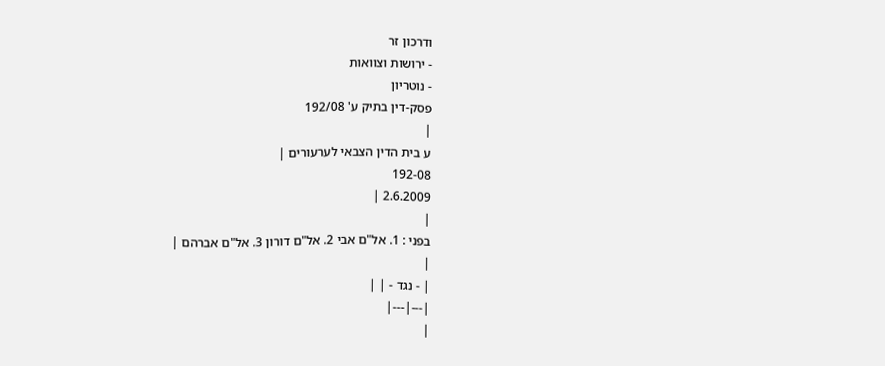ודרכון זר
- ירושות וצוואות
- נוטריון
פסק-דין בתיק ע' 192/08
|
ע בית הדין הצבאי לערעורים |
192-08
2.6.2009 |
|
בפני : 1. אל"ם אבי 2. אל"ם דורון 3. אל"ם אברהם |
|
| - נגד - | |
|---|---|
|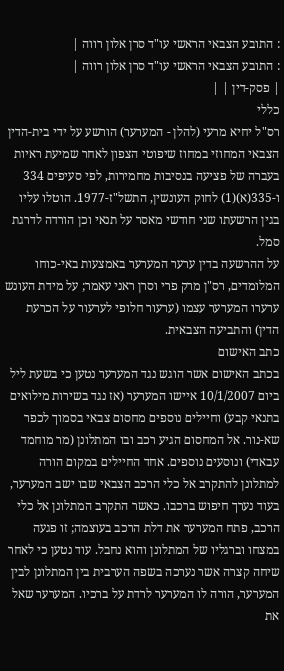: התובע הצבאי הראשי עו"ד סרן אלון רווה |
: התובע הצבאי הראשי עו"ד סרן אלון רווה |
| פסק-דין | |
כללי
רס"ל יחיא מרעי (להלן - המערער) הורשע על ידי בית-הדין הצבאי המחוזי במחוז שיפוטי הצפון לאחר שמיעת ראיות בעברה של פציעה בנסיבות מחמירות, לפי סעיפים 334 ו-335(א)(1) לחוק העונשין, התשל"ז-1977. הוטלו עליו בגין הרשעתו שני חודשי מאסר על תנאי וכן הורדה לדרגת סמל.
על ההרשעה בדין ערער המערער באמצעות באי-כוחו המלומדים, רס"ן מרק פרי וסרן ראני עאמר; על מידת העונש ערערו המערער עצמו (ערעור חלופי לערעור על הכרעת הדין) והתביעה הצבאית.
כתב האישום
בכתב האישום אשר הוגש נגד המערער נטען כי בשעת ליל ביום 10/1/2007 איישו המערער (אז נגד בשירות מילואים בתנאי קבע) וחיילים נוספים מחסום צבאי בסמוך לכפר שא-נור. אל המחסום הגיע רכב ובו המתלונן (מר מוחמד עבאדי) ונוסעים נוספים. אחד החיילים במקום הורה למתלונן להתקרב אל כלי הרכב הצבאי שבו ישב המערער, בעוד נערך חיפוש ברכבו. כאשר התקרב המתלונן אל כלי הרכב, פתח המערער את דלת הרכב בעוצמה; זו פגעה במצחו וברגליו של המתלונן והוא נחבל. עוד נטען כי לאחר שיחה קצרה אשר נערכה בשפה הערבית בין המתלונן לבין המערער, הורה לו המערער לרדת על ברכיו. המערער שאל את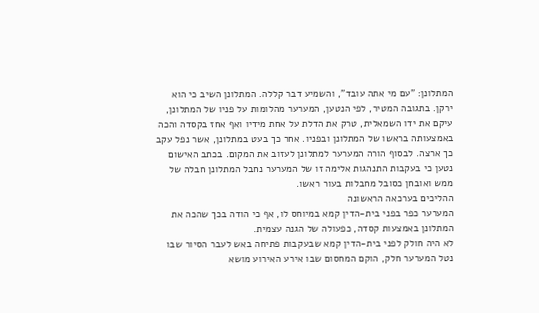המתלונן: "עם מי אתה עובד", והשמיע דבר קללה. המתלונן השיב כי הוא ירקן. בתגובה המטיר, לפי הנטען, המערער מהלומות על פניו של המתלונן, עיקם את ידו השמאלית, טרק את הדלת על אחת מידיו ואף אחז בקסדה והכה באמצעותה בראשו של המתלונן ובפניו. אחר כך בעט במתלונן, אשר נפל עקב כך ארצה. לבסוף הורה המערער למתלונן לעזוב את המקום. בכתב האישום נטען כי בעקבות התנהגות אלימה זו של המערער נחבל המתלונן חבלה של ממש ואובחן כסובל מחבלות בעור ראשו.
ההליכים בערכאה הראשונה
המערער כפר בפני בית-הדין קמא במיוחס לו, אף כי הודה בכך שהכה את המתלונן באמצעות קסדה, כפעולה של הגנה עצמית.
לא היה חולק לפני בית-הדין קמא שבעקבות פתיחה באש לעבר הסיור שבו נטל המערער חלק, הוקם המחסום שבו אירע האירוע מושא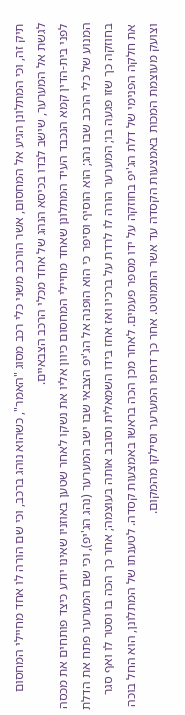תיק זה, וכי המתלונן הגיע אל המחסום, אשר הורכב משני כלי רכב מסוג "האמר", כשהוא נוהג ברכב, וכי שם הורה לו אחד מחיילי המחסום לגשת אל המערער, שישב לבדו בכיסא הנהג של אחד מכלי הרכב הצבאיים.
לפני בית-הדין קמא הנכבד העיד המתלונן שאחד מחיילי המחסום כיוון אליו את נשקו לאחר שטען באוזניו שאינו יודע כיצד פותחים את מכסה המנוע של כלי הרכב שבו נהג; הוא הוסיף וסיפר כי הוא הופנה אל הג'יפ הצבאי שבו ישב המערער (נהג הג'יפ), וכי שם המערער פתח את הדלת בחוזקה כך שזו פגעה בו; המערער הורה לו לרדת על ברכיו ואז אחז בידו השמאלית וסובב אותה בעוצמה; אחר כך הכה בו וסטר לו ואף סגר את חלקה הפנימי של דלת הג'יפ בחוזקה על ידו מספר פעמים. לאחר מכן הכה בראשו באמצעות קסדה. לטענתו של המתלונן, הוא החל בוכה וצועק מעוצמת המכות באמצעות הקסדה עד אשר התמוטט. אחר כך דחפו המערער וסילקו מהמקום.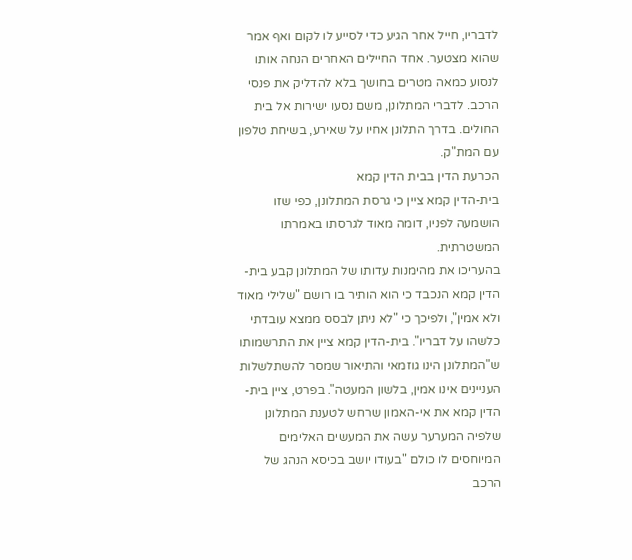לדבריו, חייל אחר הגיע כדי לסייע לו לקום ואף אמר שהוא מצטער. אחד החיילים האחרים הנחה אותו לנסוע כמאה מטרים בחושך בלא להדליק את פנסי הרכב. לדברי המתלונן, משם נסעו ישירות אל בית החולים. בדרך התלונן אחיו על שאירע, בשיחת טלפון עם המת"ק.
הכרעת הדין בבית הדין קמא
בית-הדין קמא ציין כי גרסת המתלונן, כפי שזו הושמעה לפניו, דומה מאוד לגרסתו באמרתו המשטרתית.
בהעריכו את מהימנות עדותו של המתלונן קבע בית-הדין קמא הנכבד כי הוא הותיר בו רושם "שלילי מאוד ולא אמין", ולפיכך כי "לא ניתן לבסס ממצא עובדתי כלשהו על דבריו". בית-הדין קמא ציין את התרשמותו ש"המתלונן הינו גוזמאי והתיאור שמסר להשתלשלות העניינים אינו אמין, בלשון המעטה". בפרט, ציין בית-הדין קמא את אי-האמון שרחש לטענת המתלונן שלפיה המערער עשה את המעשים האלימים המיוחסים לו כולם "בעודו יושב בכיסא הנהג של הרכב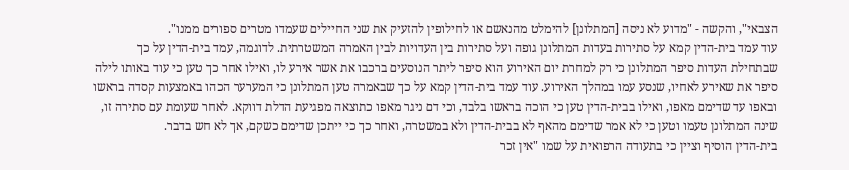הצבאי", והקשה - "מדוע לא ניסה [המתלונן] להימלט מהנאשם או לחילופין להזעיק את שני החיילים שעמדו מטרים ספורים ממנו".
עוד עמד בית-הדין קמא על סתירות בעדות המתלונן גופה ועל סתירות בין העדויות לבין האמרה המשטרתית. לדוגמה, עמד בית-הדין על כך שבתחילת העדות סיפר המתלונן כי רק למחרת יום האירוע הוא סיפר ליתר הנוסעים ברכבו את אשר אירע לו, ואילו אחר כך טען כי עוד באותו לילה סיפר את שאירע לאחיו, שנסע עמו במהלך האירוע. עוד עמד בית-הדין קמא על כך שבאמרה טען המתלונן כי המערער הכהו באמצעות קסדה בראשו ובאפו עד שדימם מאפו, ואילו בבית-הדין טען כי הוכה בראשו בלבד, וכי דם ניגר מאפו כתוצאה מפגיעת הדלת דווקא. לאחר שעומת עם סתירה זו, שינה המתלונן טעמו וטען כי לא אמר שדימם מהאף לא בבית-הדין ולא במשטרה, ואחר כך כי ייתכן שדימם כשקם, אך לא חש בדבר.
בית-הדין הוסיף וציין כי בתעודה הרפואית על שמו "אין זכר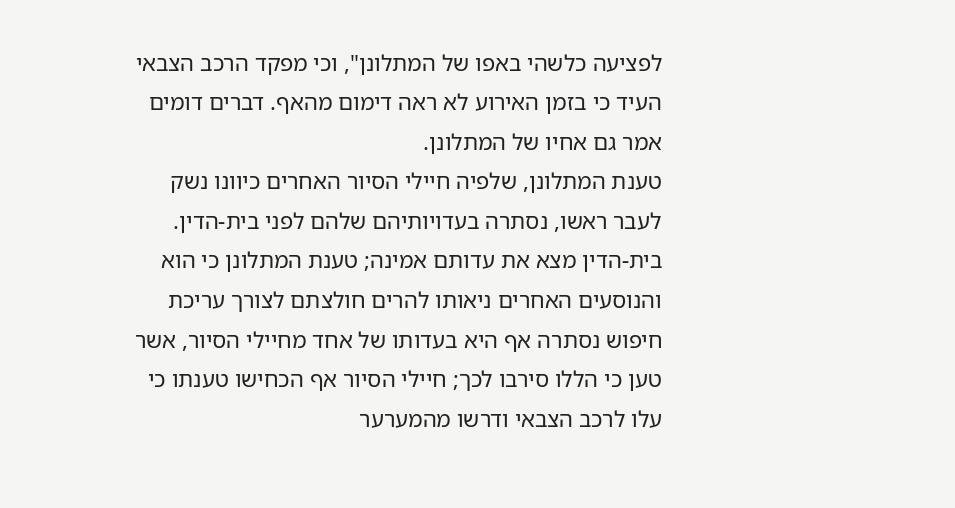לפציעה כלשהי באפו של המתלונן", וכי מפקד הרכב הצבאי העיד כי בזמן האירוע לא ראה דימום מהאף. דברים דומים אמר גם אחיו של המתלונן.
טענת המתלונן, שלפיה חיילי הסיור האחרים כיוונו נשק לעבר ראשו, נסתרה בעדויותיהם שלהם לפני בית-הדין. בית-הדין מצא את עדותם אמינה; טענת המתלונן כי הוא והנוסעים האחרים ניאותו להרים חולצתם לצורך עריכת חיפוש נסתרה אף היא בעדותו של אחד מחיילי הסיור, אשר טען כי הללו סירבו לכך; חיילי הסיור אף הכחישו טענתו כי עלו לרכב הצבאי ודרשו מהמערער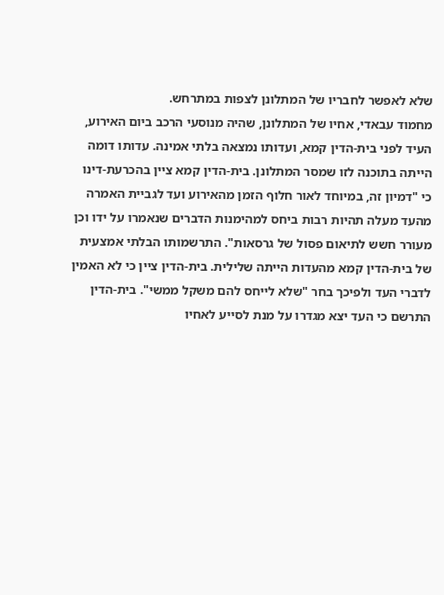שלא לאפשר לחבריו של המתלונן לצפות במתרחש.
מחמוד עבאדי, אחיו של המתלונן, שהיה מנוסעי הרכב ביום האירוע, העיד לפני בית-הדין קמא, ועדותו נמצאה בלתי אמינה. עדותו דומה הייתה בתוכנה לזו שמסר המתלונן. בית-הדין קמא ציין בהכרעת-דינו כי "דמיון זה, במיוחד לאור חלוף הזמן מהאירוע ועד לגביית האמרה מהעד מעלה תהיות רבות ביחס למהימנות הדברים שנאמרו על ידו וכן מעורר חשש לתיאום פסול של גרסאות". התרשמותו הבלתי אמצעית של בית-הדין קמא מהעדות הייתה שלילית. בית-הדין ציין כי לא האמין לדברי העד ולפיכך בחר "שלא לייחס להם משקל ממשי". בית-הדין התרשם כי העד יצא מגדרו על מנת לסייע לאחיו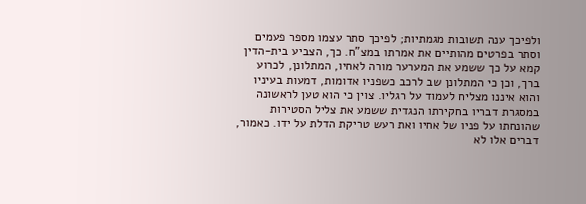ולפיכך ענה תשובות מגמתיות; לפיכך סתר עצמו מספר פעמים וסתר בפרטים מהותיים את אמרתו במצ"ח. כך, הצביע בית-הדין קמא על כך ששמע את המערער מורה לאחיו, המתלונן, לכרוע ברך, וכן כי המתלונן שב לרכב כשפניו אדומות, דמעות בעיניו והוא איננו מצליח לעמוד על רגליו. צוין כי הוא טען לראשונה במסגרת דבריו בחקירתו הנגדית ששמע את צליל הסטירות שהונחתו על פניו של אחיו ואת רעש טריקת הדלת על ידו. כאמור, דברים אלו לא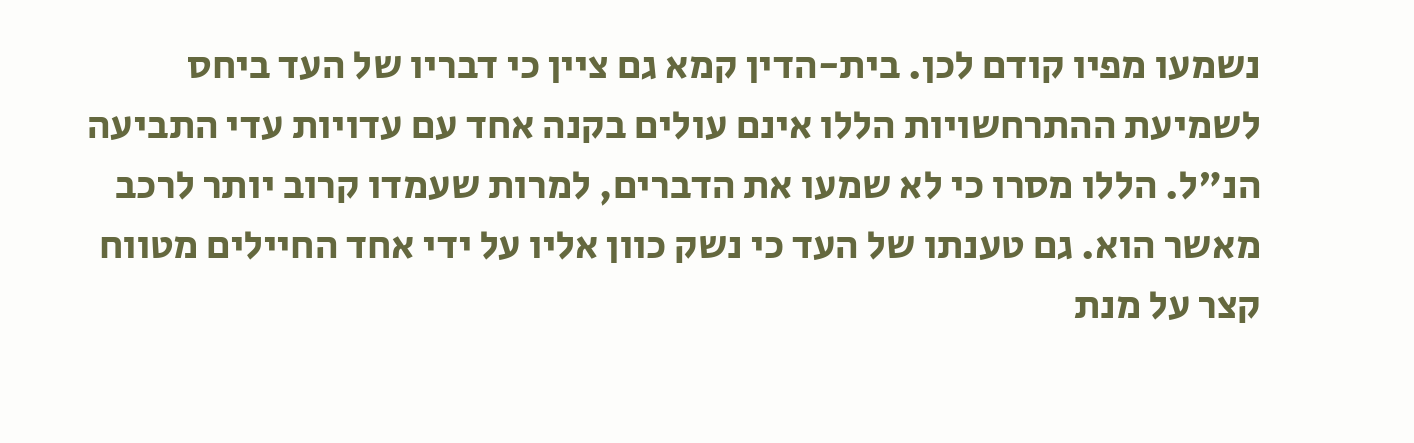נשמעו מפיו קודם לכן. בית-הדין קמא גם ציין כי דבריו של העד ביחס לשמיעת ההתרחשויות הללו אינם עולים בקנה אחד עם עדויות עדי התביעה הנ"ל. הללו מסרו כי לא שמעו את הדברים, למרות שעמדו קרוב יותר לרכב מאשר הוא. גם טענתו של העד כי נשק כוון אליו על ידי אחד החיילים מטווח קצר על מנת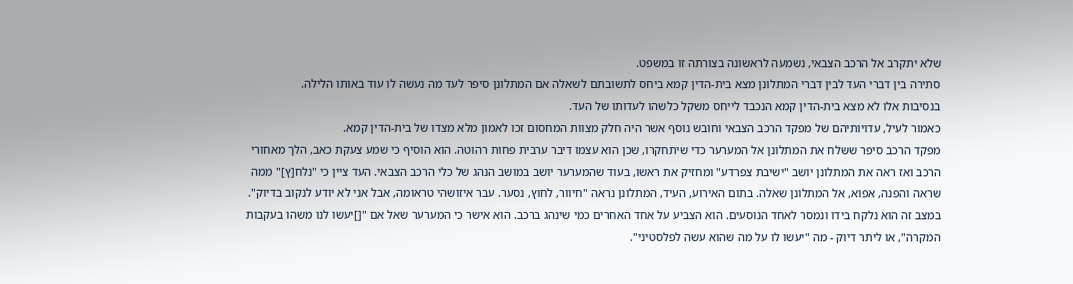שלא יתקרב אל הרכב הצבאי, נשמעה לראשונה בצורתה זו במשפט.
סתירה בין דברי העד לבין דברי המתלונן מצא בית-הדין קמא ביחס לתשובתם לשאלה אם המתלונן סיפר לעד מה נעשה לו עוד באותו הלילה.
בנסיבות אלו לא מצא בית-הדין קמא הנכבד לייחס משקל כלשהו לעדותו של העד.
כאמור לעיל, עדויותיהם של מפקד הרכב הצבאי וחובש נוסף אשר היה חלק מצוות המחסום זכו לאמון מלא מצדו של בית-הדין קמא.
מפקד הרכב סיפר ששלח את המתלונן אל המערער כדי שיתחקרו, שכן הוא עצמו דיבר ערבית פחות רהוטה. הוא הוסיף כי שמע צעקת כאב, הלך מאחורי הרכב ואז ראה את המתלונן יושב "ישיבת צפרדע" ומחזיק את ראשו, בעוד שהמערער יושב במושב הנהג של כלי הרכב הצבאי. העד ציין כי "נלח[ץ]" ממה שראה והפנה, אפוא, אל המתלונן שאלה. בתום האירוע, העיד, המתלונן נראה "חיוור, לחוץ, נסער. עבר איזושהי טראומה, אבל אני לא יודע לנקוב בדיוק". במצב זה הוא נלקח בידו ונמסר לאחד הנוסעים. הוא הצביע על אחד האחרים כמי שינהג ברכב. הוא אישר כי המערער שאל אם "[]יעשו לנו משהו בעקבות המקרה", או ליתר דיוק - מה "יעשו לו על מה שהוא עשה לפלסטיני".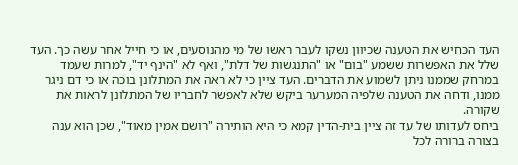העד הכחיש את הטענה שכיוון נשקו לעבר ראשו של מי מהנוסעים, או כי חייל אחר עשה כך. העד שלל את האפשרות ששמע "בום" או "התנגשות של דלת", ואף לא "הינף יד", למרות שעמד במרחק שממנו ניתן לשמוע את הדברים. העד ציין כי לא ראה את המתלונן בוכה או כי דם ניגר ממנו, ודחה את הטענה שלפיה המערער ביקש שלא לאפשר לחבריו של המתלונן לראות את שקורה.
ביחס לעדותו של עד זה ציין בית-הדין קמא כי היא הותירה "רושם אמין מאוד", שכן הוא ענה בצורה ברורה לכל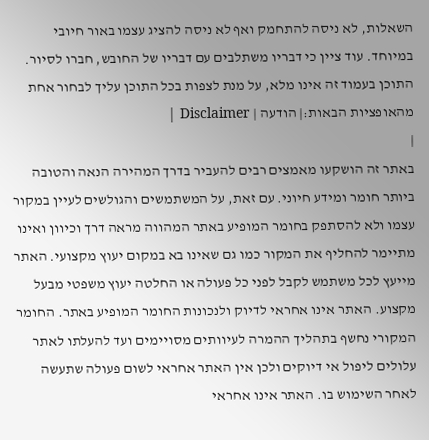השאלות, לא ניסה להתחמק ואף לא ניסה להציג עצמו באור חיובי במיוחד. עוד ציין כי דבריו משתלבים עם דבריו של החובש, חברו לסיור.
התוכן בעמוד זה אינו מלא, על מנת לצפות בכל התוכן עליך לבחור אחת מהאופציות הבאות:| הודעה | Disclaimer |
|
באתר זה הושקעו מאמצים רבים להעביר בדרך המהירה הנאה והטובה ביותר חומר ומידע חיוני. עם זאת, על המשתמשים והגולשים לעיין במקור עצמו ולא להסתפק בחומר המופיע באתר המהווה מראה דרך וכיוון ואינו מתיימר להחליף את המקור כמו גם שאינו בא במקום יעוץ מקצועי. האתר מייעץ לכל משתמש לקבל לפני כל פעולה או החלטה יעוץ משפטי מבעל מקצוע. האתר אינו אחראי לדיוק ולנכונות החומר המופיע באתר. החומר המקורי נחשף בתהליך ההמרה לעיוותים מסויימים ועד להעלתו לאתר עלולים ליפול אי דיוקים ולכן אין האתר אחראי לשום פעולה שתעשה לאחר השימוש בו. האתר אינו אחראי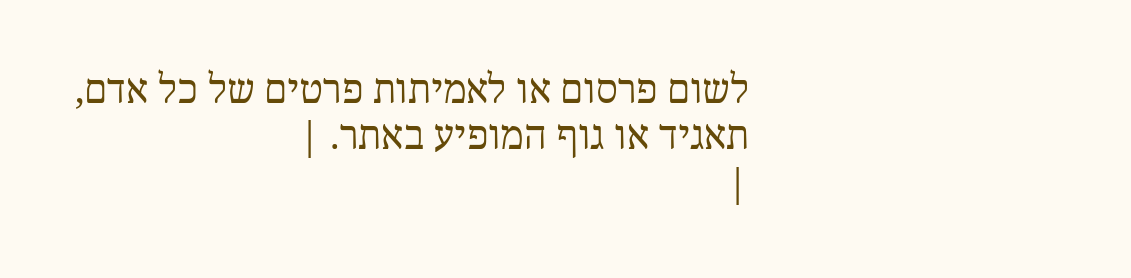לשום פרסום או לאמיתות פרטים של כל אדם, תאגיד או גוף המופיע באתר. |
|